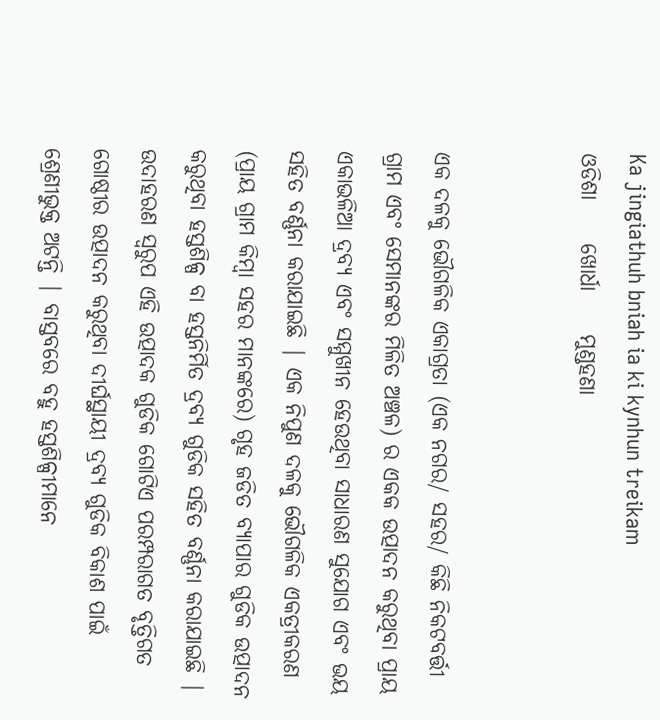Ka jingiathuh bniah ia ki kynhun treikam
ଓଡିଶା     ଖୋର୍ଧା     ମୁଣ୍ଡହଣା


ଏକ ଦଳକୁ ଭୌଗଳିକ ଏକାଗ୍ରତା (ଏକ ନଗର/ ସହର/ କିଛି ନିକଟବର୍ତ୍ତୀ ଗ୍ରାମ ଏବଂ ସେମାନଙ୍କର ମିଳିତ ଅଞ୍ଚଳ) ର ଏକକ ଉତ୍ପାଦନ କରୁଥିବା ପ୍ରାୟ ଏକାଭଳିଆ ଦ୍ରବ୍ୟ ଏବଂ ସମ୍ମୁଖୀନ ହେଉଥିବା ସାଧାରଣ ସୁଯୋଗ ଏବଂ ଭୟ ସହିତ ବର୍ଣ୍ଣନା କରାଯାଇଛି | ଏକ ନିପୁଣ ଦଳକୁ ଭୌଗଳିକ ଏକତ୍ରୀକରଣ (ପ୍ରାୟ ଗ୍ରାମ କିମ୍ୱା ସହର ମାନଙ୍କରେ) ଗୃହ ଜଡିତ ବ୍ୟାପାର ଗୁଡିକ ଉତ୍ପାଦନ କରୁଥିବା ହସ୍ତଶିଳ୍ପ ବା ହସ୍ତନିର୍ମିତ ଦ୍ରବ୍ୟ ଗୁଡିକ ସହିତ ବର୍ଣ୍ଣନା କରାଯାଇଛି | ଉଦାହରଣ ସ୍ୱରୁପ ଏହି ଉତ୍ପାଦକ ଗୁଡିକ ଗୋଟିଏ ପରମ୍ପରାଗତ ବୃତ୍ତିଗତ ଗୋଷ୍ଠୀର ଉତ୍ପାଦନ କରୁଥିବା ଦୀର୍ଘସ୍ଥାୟୀ ଦ୍ରବ୍ୟ ଗୁଡିକ ବିକାଶ ପାଇଁ ଶ୍ରେଣୀଭୁକ୍ତ ଅଟନ୍ତି | ବାସ୍ତବରେ ବହୁ ହସ୍ତଶିଳ୍ପୀମାନେ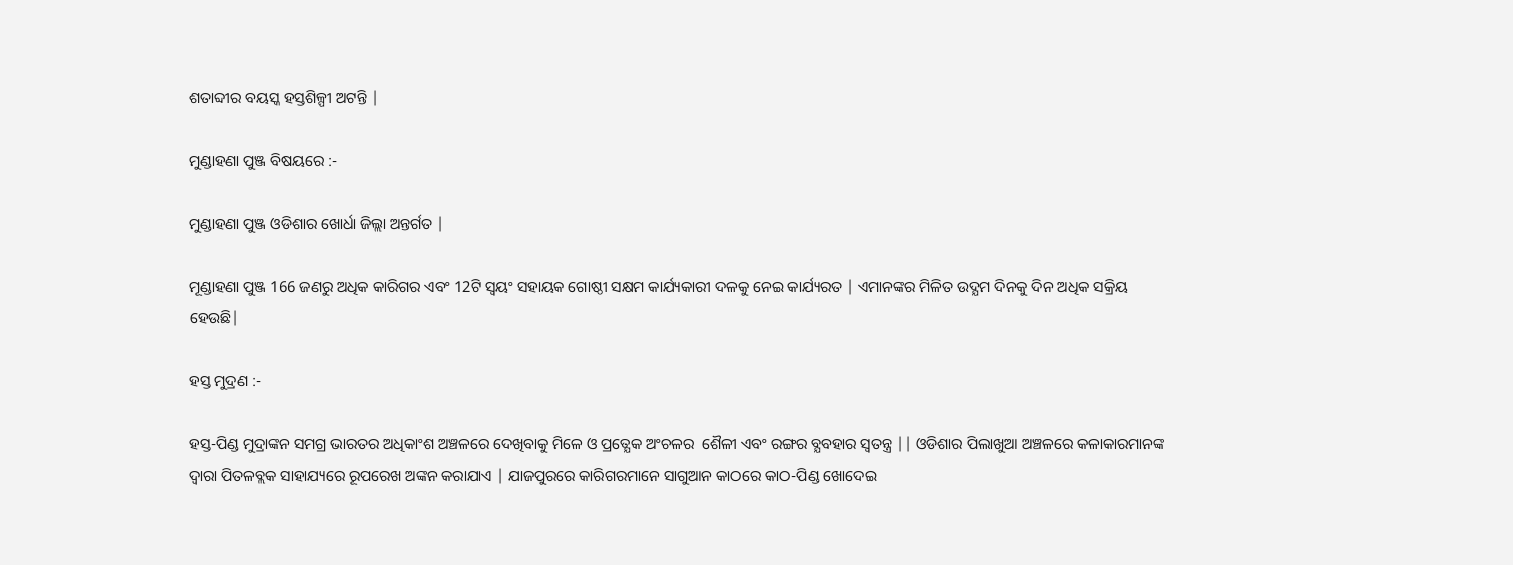ଶତାବ୍ଦୀର ବୟସ୍କ ହସ୍ତଶିଳ୍ପୀ ଅଟନ୍ତି |

ମୁଣ୍ଡାହଣା ପୁଞ୍ଜ ବିଷୟରେ :-

ମୁଣ୍ଡାହଣା ପୁଞ୍ଜ ଓଡିଶାର ଖୋର୍ଧା ଜିଲ୍ଲା ଅନ୍ତର୍ଗତ |

ମୂଣ୍ଡାହଣା ପୁଞ୍ଜ 166 ଜଣରୁ ଅଧିକ କାରିଗର ଏବଂ 12ଟି ସ୍ୱୟଂ ସହାୟକ ଗୋଷ୍ଠୀ ସକ୍ଷମ କାର୍ଯ୍ୟକାରୀ ଦଳକୁ ନେଇ କାର୍ଯ୍ୟରତ | ଏମାନଙ୍କର ମିଳିତ ଉଦ୍ଯମ ଦିନକୁ ଦିନ ଅଧିକ ସକ୍ରିୟ ହେଉଛି|

ହସ୍ତ ମୁଦ୍ରଣ :-

ହସ୍ତ-ପିଣ୍ଡ ମୁଦ୍ରାଙ୍କନ ସମଗ୍ର ଭାରତର ଅଧିକାଂଶ ଅଞ୍ଚଳରେ ଦେଖିବାକୁ ମିଳେ ଓ ପ୍ରତ୍ଯେକ ଅଂଚଳର  ଶୈଳୀ ଏବଂ ରଙ୍ଗର ବ୍ଯବହାର ସ୍ୱତନ୍ତ୍ର || ଓଡିଶାର ପିଲାଖୁଆ ଅଞ୍ଚଳରେ କଳାକାରମାନଙ୍କ ଦ୍ୱାରା ପିତଳବ୍ଲକ ସାହାଯ୍ୟରେ ରୂପରେଖ ଅଙ୍କନ କରାଯାଏ | ଯାଜପୁରରେ କାରିଗରମାନେ ସାଗୁଆନ କାଠରେ କାଠ-ପିଣ୍ଡ ଖୋଦେଇ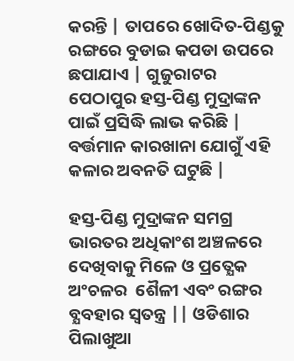କରନ୍ତି | ତାପରେ ଖୋଦିତ-ପିଣ୍ଡକୁ ରଙ୍ଗରେ ବୁଡାଇ କପଡା ଉପରେ ଛପାଯାଏ | ଗୁଜୁରାଟର ପେଠାପୁର ହସ୍ତ-ପିଣ୍ଡ ମୁଦ୍ରାଙ୍କନ ପାଇଁ ପ୍ରସିଦ୍ଧି ଲାଭ କରିଛି | ବର୍ତ୍ତମାନ କାରଖାନା ଯୋଗୁଁ ଏହି କଳାର ଅବନତି ଘଟୁଛି |

ହସ୍ତ-ପିଣ୍ଡ ମୁଦ୍ରାଙ୍କନ ସମଗ୍ର ଭାରତର ଅଧିକାଂଶ ଅଞ୍ଚଳରେ ଦେଖିବାକୁ ମିଳେ ଓ ପ୍ରତ୍ଯେକ ଅଂଚଳର  ଶୈଳୀ ଏବଂ ରଙ୍ଗର ବ୍ଯବହାର ସ୍ୱତନ୍ତ୍ର || ଓଡିଶାର ପିଲାଖୁଆ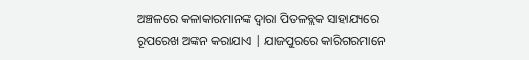ଅଞ୍ଚଳରେ କଳାକାରମାନଙ୍କ ଦ୍ୱାରା ପିତଳବ୍ଲକ ସାହାଯ୍ୟରେ ରୂପରେଖ ଅଙ୍କନ କରାଯାଏ | ଯାଜପୁରରେ କାରିଗରମାନେ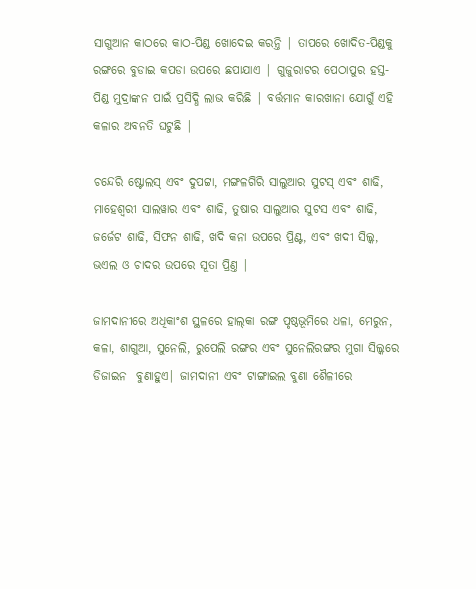ସାଗୁଆନ କାଠରେ କାଠ-ପିଣ୍ଡ ଖୋଦେଇ କରନ୍ତି | ତାପରେ ଖୋଦିତ-ପିଣ୍ଡକୁ ରଙ୍ଗରେ ବୁଡାଇ କପଡା ଉପରେ ଛପାଯାଏ | ଗୁଜୁରାଟର ପେଠାପୁର ହସ୍ତ-ପିଣ୍ଡ ମୁଦ୍ରାଙ୍କନ ପାଇଁ ପ୍ରସିଦ୍ଧି ଲାଭ କରିଛି | ବର୍ତ୍ତମାନ କାରଖାନା ଯୋଗୁଁ ଏହି କଳାର ଅବନତି ଘଟୁଛି |

ଚନ୍ଦେରି ଷ୍ଟୋଲସ୍‍ ଏବଂ ଦୁପଟ୍ଟା, ମଙ୍ଗଳଗିରି ସାଲୁଆର ସୁଟସ୍‍ ଏବଂ ଶାଢି, ମାହେଶ୍ୱରୀ ସାଲୱାର ଏବଂ ଶାଢି, ତୁଷାର ସାଲୁଆର ସୁଟସ ଏବଂ ଶାଢି, ଜର୍ଜେଟ ଶାଢି, ସିଫନ ଶାଢି, ଖଦି କନା ଉପରେ ପ୍ରିଣ୍ଟ, ଏବଂ ଖଦୀ ସିଲ୍କ, ଭଏଲ ଓ ଚାଦର ଉପରେ ସୂତା ପ୍ରିଣ୍ତ |

ଜାମଦାନୀରେ ଅଧିକାଂଶ ସ୍ଥଳରେ ହାଲ୍‍କା ରଙ୍ଗ ପୃଷ୍ଠଭୂମିରେ ଧଳା, ମେରୁନ, କଳା, ଶାଗୁଆ, ସୁନେଲି, ରୁପେଲି ରଙ୍ଗର ଏବଂ ସୁନେଲିରଙ୍ଗର ମୁଗା ସିଲ୍କରେ ଡିଜାଇନ  ବୁଣାହୁଏ| ଜାମଦାନୀ ଏବଂ ଟାଙ୍ଗାଇଲ ବୁଣା ଶୈଳୀରେ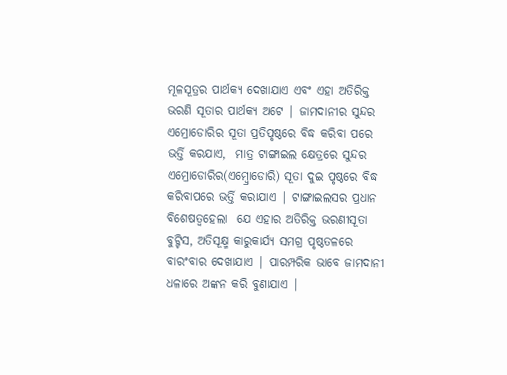ମୂଳସୂତ୍ରର ପାର୍ଥକ୍ୟ ଦେଖାଯାଏ ଏବଂ ଏହା ଅତିରିକ୍ତ ଭରଣି ସୂତାର ପାର୍ଥକ୍ୟ ଅଟେ | ଜାମଦାନୀର ସୁନ୍ଦର ଏମ୍ରୋଡୋରିର ସୂତା ପ୍ରତିପୃଷ୍ଠରେ ବିଦ୍ଧ କରିବା ପରେ ଭର୍ତ୍ତି କରଯାଏ,  ମାତ୍ର ଟାଙ୍ଗାଇଲ କ୍ଷେତ୍ରରେ ସୁନ୍ଦର ଏମ୍ରୋଡୋରିର(ଏମ୍ବ୍ରୋଡୋରି) ସୂତା ଦୁଇ ପୃଷ୍ଠରେ ବିଦ୍ଧ କରିବାପରେ ଭର୍ତ୍ତି କରାଯାଏ | ଟାଙ୍ଗାଇଲସର ପ୍ରଧାନ ବିଶେଷତ୍ୱହେଲା  ଯେ ଏହାର ଅତିରିକ୍ତ ଭରଣୀସୂତା ବୁଟ୍ଟିସ, ଅତିସୂକ୍ଷ୍ମ କାରୁକାର୍ଯ୍ୟ ସମଗ୍ର ପୃଷ୍ଠତଳରେ ବାରଂବାର ଦେଖାଯାଏ | ପାରମ୍ପରିକ ଭାବେ ଜାମଦାନୀ ଧଳାରେ ଅଙ୍କନ କରି ବୁଣାଯାଏ |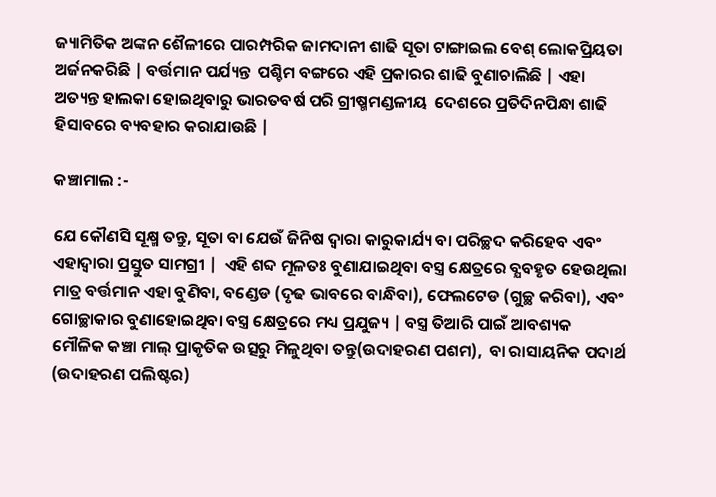ଜ୍ୟାମିତିକ ଅଙ୍କନ ଶୈଳୀରେ ପାରମ୍ପରିକ ଜାମଦାନୀ ଶାଢି ସୂତା ଟାଙ୍ଗାଇଲ ବେଶ୍ ଲୋକପ୍ରିୟତା ଅର୍ଜନକରିଛି | ବର୍ତ୍ତମାନ ପର୍ଯ୍ୟନ୍ତ  ପଶ୍ଚିମ ବଙ୍ଗରେ ଏହି ପ୍ରକାରର ଶାଢି ବୁଣାଚାଲିଛି | ଏହା ଅତ୍ୟନ୍ତ ହାଲକା ହୋଇଥିବାରୁ ଭାରତବର୍ଷ ପରି ଗ୍ରୀଷ୍ମମଣ୍ଡଳୀୟ  ଦେଶରେ ପ୍ରତିଦିନପିନ୍ଧା ଶାଢି ହିସାବରେ ବ୍ୟବହାର କରାଯାଉଛି |

କଞ୍ଚାମାଲ :-

ଯେ କୌଣସି ସୂକ୍ଷ୍ମ ତନ୍ତୁ, ସୂତା ବା ଯେଉଁ ଜିନିଷ ଦ୍ୱାରା କାରୁକାର୍ଯ୍ୟ ବା ପରିଚ୍ଛଦ କରିହେବ ଏବଂ  ଏହାଦ୍ୱାରା ପ୍ରସ୍ତୁତ ସାମଗ୍ରୀ |  ଏହି ଶବ୍ଦ ମୂଳତଃ ବୁଣାଯାଇଥିବା ବସ୍ତ୍ର କ୍ଷେତ୍ରରେ ବ୍ଯବହୃତ ହେଉଥିଲା ମାତ୍ର ବର୍ତ୍ତମାନ ଏହା ବୁଣିବା, ବଣ୍ଡେଡ (ଦୃଢ ଭାବରେ ବାନ୍ଧିବା), ଫେଲଟେଡ (ଗୁଚ୍ଛ କରିବା), ଏବଂ ଗୋଚ୍ଛାକାର ବୁଣାହୋଇଥିବା ବସ୍ତ୍ର କ୍ଷେତ୍ରରେ ମଧ୍ୟ ପ୍ରଯୁଜ୍ୟ | ବସ୍ତ୍ର ତିଆରି ପାଇଁ ଆବଶ୍ୟକ ମୌଳିକ କଞ୍ଚା ମାଲ୍ ପ୍ରାକୃତିକ ଉତ୍ସରୁ ମିଳୁଥିବା ତନ୍ତୁ(ଉଦାହରଣ ପଶମ),  ବା ରାସାୟନିକ ପଦାର୍ଥ (ଉଦାହରଣ ପଲିଷ୍ଟର)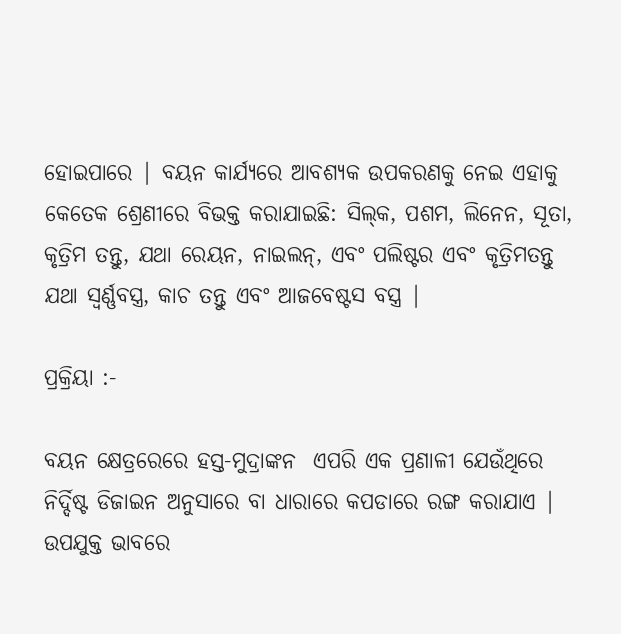ହୋଇପାରେ | ବୟନ କାର୍ଯ୍ୟରେ ଆବଶ୍ୟକ ଉପକରଣକୁ ନେଇ ଏହାକୁ କେତେକ ଶ୍ରେଣୀରେ ବିଭକ୍ତ କରାଯାଇଛି: ସିଲ୍‍କ, ପଶମ, ଲିନେନ, ସୂତା, କୃତ୍ରିମ ତନ୍ତୁ, ଯଥା ରେୟନ, ନାଇଲନ୍‍, ଏବଂ ପଲିଷ୍ଟର ଏବଂ କୃତ୍ରିମତନ୍ତୁ ଯଥା ସ୍ୱର୍ଣ୍ଣବସ୍ତ୍ର, କାଚ ତନ୍ତୁ ଏବଂ ଆଜବେଷ୍ଟସ ବସ୍ତ୍ର |

ପ୍ରକ୍ରିୟା :-

ବୟନ କ୍ଷେତ୍ରରେରେ ହସ୍ତ-ମୁଦ୍ରାଙ୍କନ  ଏପରି ଏକ ପ୍ରଣାଳୀ ଯେଉଁଥିରେ ନିର୍ଦ୍ଦିଷ୍ଟ ଡିଜାଇନ ଅନୁସାରେ ବା ଧାରାରେ କପଡାରେ ରଙ୍ଗ କରାଯାଏ |  ଉପଯୁକ୍ତ ଭାବରେ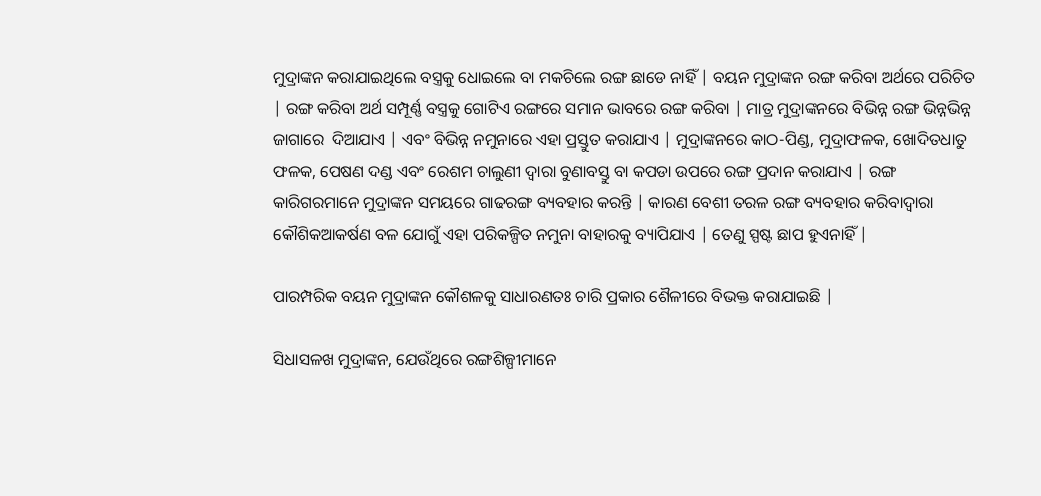ମୁଦ୍ରାଙ୍କନ କରାଯାଇଥିଲେ ବସ୍ତ୍ରକୁ ଧୋଇଲେ ବା ମକଚିଲେ ରଙ୍ଗ ଛାଡେ ନାହିଁ | ବୟନ ମୁଦ୍ରାଙ୍କନ ରଙ୍ଗ କରିବା ଅର୍ଥରେ ପରିଚିତ | ରଙ୍ଗ କରିବା ଅର୍ଥ ସମ୍ପୂର୍ଣ୍ଣ ବସ୍ତ୍ରକୁ ଗୋଟିଏ ରଙ୍ଗରେ ସମାନ ଭାବରେ ରଙ୍ଗ କରିବା | ମାତ୍ର ମୁଦ୍ରାଙ୍କନରେ ବିଭିନ୍ନ ରଙ୍ଗ ଭିନ୍ନଭିନ୍ନ ଜାଗାରେ  ଦିଆଯାଏ | ଏବଂ ବିଭିନ୍ନ ନମୁନାରେ ଏହା ପ୍ରସ୍ତୁତ କରାଯାଏ | ମୁଦ୍ରାଙ୍କନରେ କାଠ-ପିଣ୍ଡ, ମୁଦ୍ରାଫଳକ, ଖୋଦିତଧାତୁ ଫଳକ, ପେଷଣ ଦଣ୍ଡ ଏବଂ ରେଶମ ଚାଲୁଣୀ ଦ୍ୱାରା ବୁଣାବସ୍ତୁ ବା କପଡା ଉପରେ ରଙ୍ଗ ପ୍ରଦାନ କରାଯାଏ | ରଙ୍ଗ କାରିଗରମାନେ ମୁଦ୍ରାଙ୍କନ ସମୟରେ ଗାଢରଙ୍ଗ ବ୍ୟବହାର କରନ୍ତି | କାରଣ ବେଶୀ ତରଳ ରଙ୍ଗ ବ୍ୟବହାର କରିବାଦ୍ୱାରା କୌଶିକଆକର୍ଷଣ ବଳ ଯୋଗୁଁ ଏହା ପରିକଳ୍ପିତ ନମୁନା ବାହାରକୁ ବ୍ୟାପିଯାଏ | ତେଣୁ ସ୍ପଷ୍ଟ ଛାପ ହୁଏନାହିଁ |

ପାରମ୍ପରିକ ବୟନ ମୁଦ୍ରାଙ୍କନ କୌଶଳକୁ ସାଧାରଣତଃ ଚାରି ପ୍ରକାର ଶୈଳୀରେ ବିଭକ୍ତ କରାଯାଇଛି |

ସିଧାସଳଖ ମୁଦ୍ରାଙ୍କନ, ଯେଉଁଥିରେ ରଙ୍ଗଶିଳ୍ପୀମାନେ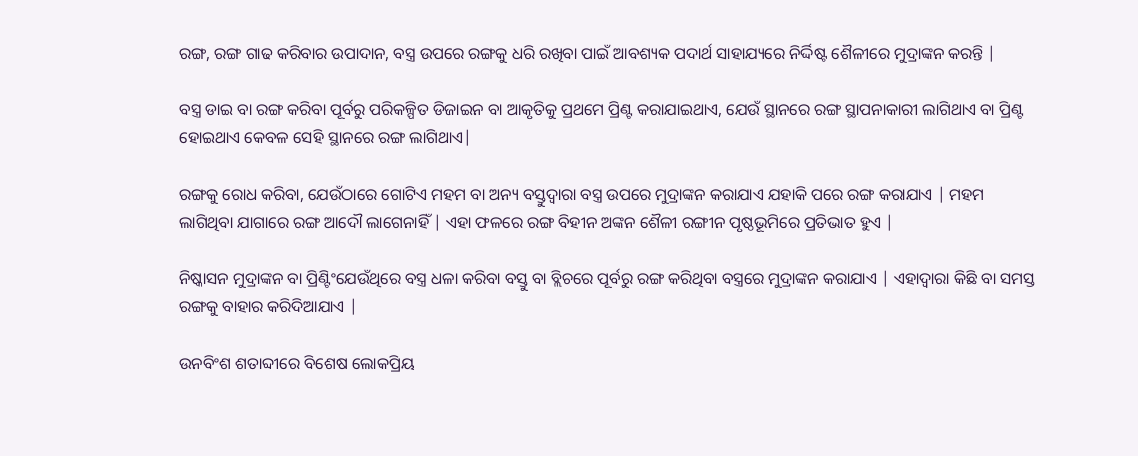ରଙ୍ଗ, ରଙ୍ଗ ଗାଢ କରିବାର ଉପାଦାନ, ବସ୍ତ୍ର ଉପରେ ରଙ୍ଗକୁ ଧରି ରଖିବା ପାଇଁ ଆବଶ୍ୟକ ପଦାର୍ଥ ସାହାଯ୍ୟରେ ନିର୍ଦ୍ଦିଷ୍ଟ ଶୈଳୀରେ ମୁଦ୍ରାଙ୍କନ କରନ୍ତି |

ବସ୍ତ୍ର ଡାଇ ବା ରଙ୍ଗ କରିବା ପୂର୍ବରୁ ପରିକଳ୍ପିତ ଡିଜାଇନ ବା ଆକୃତିକୁ ପ୍ରଥମେ ପ୍ରିଣ୍ଟ କରାଯାଇଥାଏ, ଯେଉଁ ସ୍ଥାନରେ ରଙ୍ଗ ସ୍ଥାପନାକାରୀ ଲାଗିଥାଏ ବା ପ୍ରିଣ୍ଟ ହୋଇଥାଏ କେବଳ ସେହି ସ୍ଥାନରେ ରଙ୍ଗ ଲାଗିଥାଏ|

ରଙ୍ଗକୁ ରୋଧ କରିବା, ଯେଉଁଠାରେ ଗୋଟିଏ ମହମ ବା ଅନ୍ୟ ବସ୍ତୁଦ୍ୱାରା ବସ୍ତ୍ର ଉପରେ ମୁଦ୍ରାଙ୍କନ କରାଯାଏ ଯହାକି ପରେ ରଙ୍ଗ କରାଯାଏ | ମହମ ଲାଗିଥିବା ଯାଗାରେ ରଙ୍ଗ ଆଦୌ ଲାଗେନାହିଁ | ଏହା ଫଳରେ ରଙ୍ଗ ବିହୀନ ଅଙ୍କନ ଶୈଳୀ ରଙ୍ଗୀନ ପୃଷ୍ଠଭୂମିରେ ପ୍ରତିଭାତ ହୁଏ |

ନିଷ୍କାସନ ମୁଦ୍ରାଙ୍କନ ବା ପ୍ରିଣ୍ଟିଂଯେଉଁଥିରେ ବସ୍ତ୍ର ଧଳା କରିବା ବସ୍ତୁ ବା ବ୍ଲିଚରେ ପୂର୍ବରୁ ରଙ୍ଗ କରିଥିବା ବସ୍ତ୍ରରେ ମୁଦ୍ରାଙ୍କନ କରାଯାଏ | ଏହାଦ୍ୱାରା କିଛି ବା ସମସ୍ତ ରଙ୍ଗକୁ ବାହାର କରିଦିଆଯାଏ |

ଉନବିଂଶ ଶତାବ୍ଦୀରେ ବିଶେଷ ଲୋକପ୍ରିୟ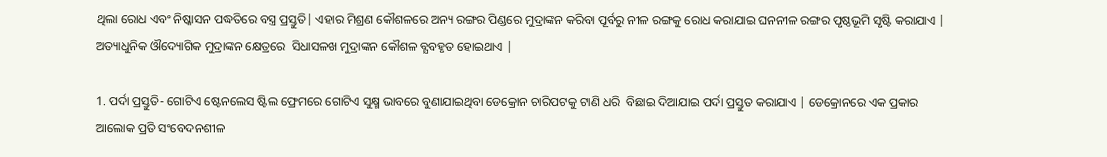ଥିଲା ରୋଧ ଏବଂ ନିଷ୍କାସନ ପଦ୍ଧତିରେ ବସ୍ତ୍ର ପ୍ରସ୍ତୁତି| ଏହାର ମିଶ୍ରଣ କୌଶଳରେ ଅନ୍ୟ ରଙ୍ଗର ପିଣ୍ଡରେ ମୁଦ୍ରାଙ୍କନ କରିବା ପୂର୍ବରୁ ନୀଳ ରଙ୍ଗକୁ ରୋଧ କରାଯାଇ ଘନନୀଳ ରଙ୍ଗର ପୃଷ୍ଠଭୂମି ସୃଷ୍ଟି କରାଯାଏ |  ଅତ୍ୟାଧୁନିକ ଔଦ୍ୟୋଗିକ ମୁଦ୍ରାଙ୍କନ କ୍ଷେତ୍ରରେ  ସିଧାସଳଖ ମୁଦ୍ରାଙ୍କନ କୌଶଳ ବ୍ଯବହୃତ ହୋଇଥାଏ |

1. ପର୍ଦା ପ୍ରସ୍ତୁତି- ଗୋଟିଏ ଷ୍ଟେନଲେସ ଷ୍ଟିଲ ଫ୍ରେମରେ ଗୋଟିଏ ସୁକ୍ଷ୍ମ ଭାବରେ ବୁଣାଯାଇଥିବା ଡେକ୍ରୋନ ଚାରିପଟକୁ ଟାଣି ଧରି  ବିଛାଇ ଦିଆଯାଇ ପର୍ଦା ପ୍ରସ୍ତୁତ କରାଯାଏ | ଡେକ୍ରୋନରେ ଏକ ପ୍ରକାର ଆଲୋକ ପ୍ରତି ସଂବେଦନଶୀଳ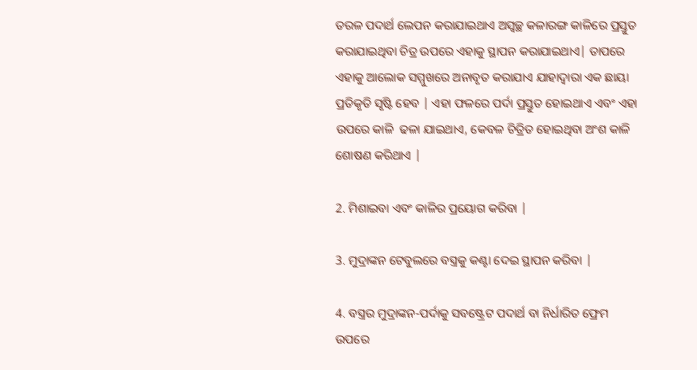ତରଳ ପଦାର୍ଥ ଲେପନ କରାଯାଇଥାଏ ଅସ୍ୱଚ୍ଛ କଳାରଙ୍ଗ କାଳିରେ ପ୍ରସ୍ତୁତ କରାଯାଇଥିବା ଚିତ୍ର ଉପରେ ଏହାକୁ ସ୍ଥାପନ କରାଯାଇଥାଏ| ତାପରେ ଏହାକୁ ଆଲୋକ ସମ୍ମୁଖରେ ଅନାବୃତ କରାଯାଏ ଯାହାଦ୍ୱାରା ଏକ ଛାୟା ପ୍ରତିକୃତି ସୃଷ୍ଟି ହେବ | ଏହା ଫଳରେ ପର୍ଦା ପ୍ରସ୍ତୁତ ହୋଇଥାଏ ଏବଂ ଏହା ଉପରେ କାଳି  ଢଳା ଯାଇଥାଏ, କେବଳ ଚିତ୍ରିତ ହୋଇଥିବା ଅଂଶ କାଳି ଶୋଷଣ କରିଥାଏ |

2. ମିଶାଇବା ଏବଂ କାଳିର ପ୍ରୟୋଗ କରିବା |

3. ମୁଦ୍ରାଙ୍କନ ଟେବୁଲରେ ବସ୍ତ୍ରକୁ କଣ୍ଟା ଦେଇ ସ୍ଥାପନ କରିବା |

4. ବସ୍ତ୍ରର ମୁଦ୍ରାଙ୍କନ-ପର୍ଦାକୁ ସବଷ୍ଟ୍ରେଟ ପଦାର୍ଥ ବା ନିର୍ଧାରିତ ଫ୍ରେମ ଉପରେ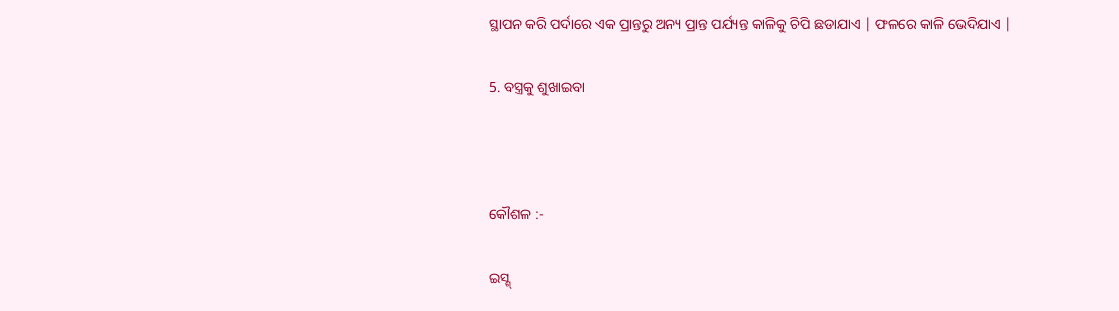ସ୍ଥାପନ କରି ପର୍ଦାରେ ଏକ ପ୍ରାନ୍ତରୁ ଅନ୍ୟ ପ୍ରାନ୍ତ ପର୍ଯ୍ୟନ୍ତ କାଳିକୁ ଚିପି ଛଡାଯାଏ | ଫଳରେ କାଳି ଭେଦିଯାଏ |

5. ବସ୍ତ୍ରକୁ ଶୁଖାଇବା



କୌଶଳ :-

ଇସ୍ଶ୍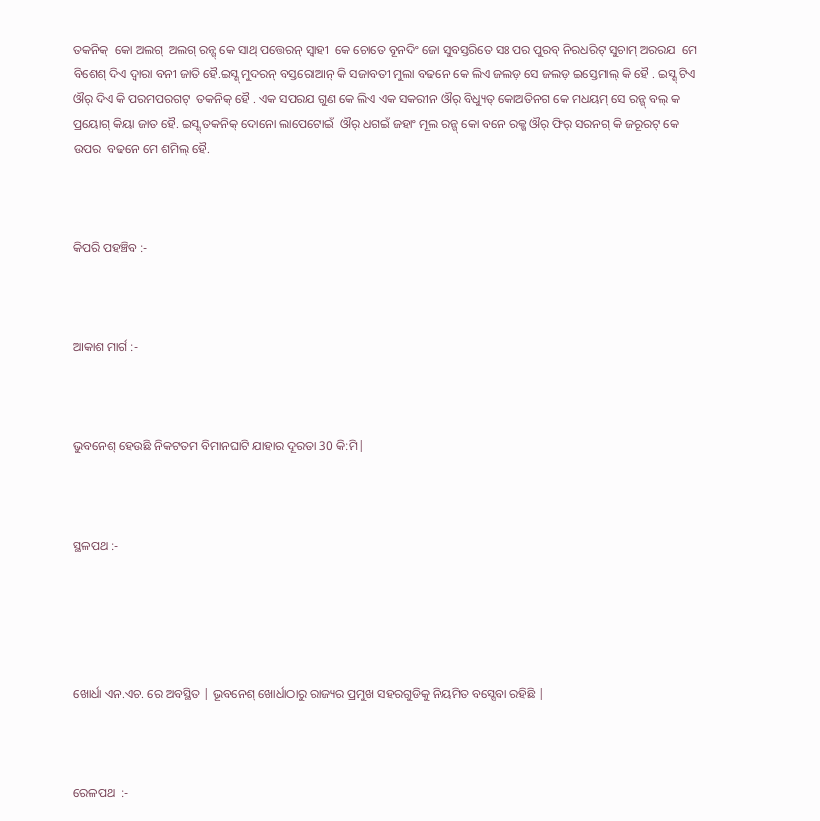ତକନିକ୍  କୋ ଅଲଗ୍  ଅଲଗ୍ ରନ୍ଗ୍ କେ ସାଥ୍ ପତ୍ତେରନ୍ ସ୍ବାହୀ  କେ ଚୋତେ ବୂନଦିଂ ଜୋ ସୁବସ୍ତରିତେ ସଃ ପର ପୁରବ୍ ନିରଧରିଟ୍ ସୁଚାମ୍ ଅରରଯ  ମେ ବିଶେଶ୍ ଦିଏ ଦ୍ବାରା ବନୀ ଜାତି ହୈ.ଇସ୍ଶ୍ ମୁଦରନ୍ ବସ୍ତରୋଆନ୍ କି ସଜାବତୀ ମୁଲା ବଢନେ କେ ଲିଏ ଜଲଡ଼ ସେ ଜଲଡ଼ ଇସ୍ତେମାଲ୍ କି ହୈ . ଇସ୍ଶ୍ ଟିଏ ଔର୍ ଦିଏ କି ପରମପରଗଟ୍  ତକନିକ୍ ହୈ . ଏକ ସପରଯ ଗୁଣ କେ ଲିଏ ଏକ ସକରୀନ ଔର୍ ବିଧ୍ୟୁତ୍ କୋଅତିନଗ କେ ମଧୟମ୍ ସେ ରନ୍ଗ୍ ବଲ୍ କ ପ୍ରୟୋଗ୍ କିୟା ଜାତ ହୈ. ଇସ୍ଶ୍ ତକନିକ୍ ଦୋନୋ ଲାପେଟୋଇଁ  ଔର୍ ଧଗଇଁ ଜହାଂ ମୂଲ ରନ୍ଗ୍ କୋ ବନେ ରକ୍ଖ ଔର୍ ଫିର୍ ସରନଗ୍ କି ଜରୂରଟ୍ କେ ଉପର  ବଢନେ ମେ ଶମିଲ୍ ହୈ.



କିପରି ପହଞ୍ଚିବ :-



ଆକାଶ ମାର୍ଗ :-



ଭୁବନେଶ୍ ହେଉଛି ନିକଟତମ ବିମାନଘାଟି ଯାହାର ଦୂରତା 30 କି:ମି|



ସ୍ଥଳପଥ :-





ଖୋର୍ଧା ଏନ.ଏଚ. ରେ ଅବସ୍ଥିତ | ଭୂବନେଶ୍ ଖୋର୍ଧାଠାରୁ ରାଜ୍ୟର ପ୍ରମୁଖ ସହରଗୁଡିକୁ ନିୟମିତ ବସ୍ସେବା ରହିଛି |



ରେଳପଥ  :-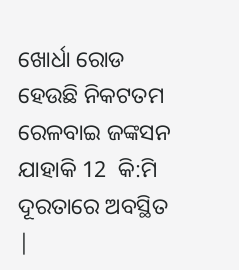ଖୋର୍ଧା ରୋଡ ହେଉଛି ନିକଟତମ ରେଳବାଇ ଜଙ୍କସନ ଯାହାକି 12  କି:ମି ଦୂରତାରେ ଅବସ୍ଥିତ |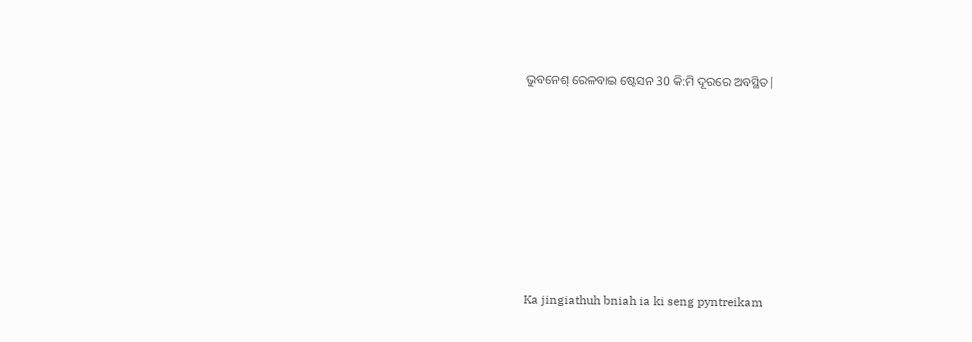ଭୁବନେଶ୍ ରେଳବାଇ ଷ୍ଟେସନ 30 କି:ମି ଦୂରରେ ଅବସ୍ଥିତ|









Ka jingiathuh bniah ia ki seng pyntreikam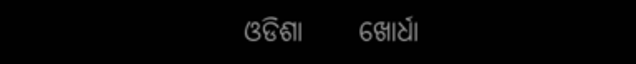ଓଡିଶା     ଖୋର୍ଧା